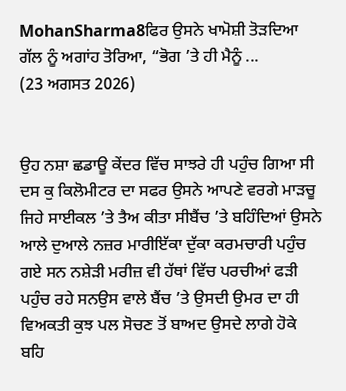MohanSharma8ਫਿਰ ਉਸਨੇ ਖਾਮੋਸ਼ੀ ਤੋੜਦਿਆ ਗੱਲ ਨੂੰ ਅਗਾਂਹ ਤੋਰਿਆ, “ਭੋਗ ’ਤੇ ਹੀ ਮੈਨੂੰ ...
(23 ਅਗਸਤ 2026)


ਉਹ ਨਸ਼ਾ ਛਡਾਊ ਕੇਂਦਰ ਵਿੱਚ ਸਾਝਰੇ ਹੀ ਪਹੁੰਚ ਗਿਆ ਸੀ
ਦਸ ਕੁ ਕਿਲੋਮੀਟਰ ਦਾ ਸਫਰ ਉਸਨੇ ਆਪਣੇ ਵਰਗੇ ਮਾੜਚੂ ਜਿਹੇ ਸਾਈਕਲ ’ਤੇ ਤੈਅ ਕੀਤਾ ਸੀਬੈਂਚ ’ਤੇ ਬਹਿੰਦਿਆਂ ਉਸਨੇ ਆਲੇ ਦੁਆਲੇ ਨਜ਼ਰ ਮਾਰੀਇੱਕਾ ਦੁੱਕਾ ਕਰਮਚਾਰੀ ਪਹੁੰਚ ਗਏ ਸਨ ਨਸ਼ੇੜੀ ਮਰੀਜ਼ ਵੀ ਹੱਥਾਂ ਵਿੱਚ ਪਰਚੀਆਂ ਫੜੀ ਪਹੁੰਚ ਰਹੇ ਸਨਉਸ ਵਾਲੇ ਬੈਂਚ ’ਤੇ ਉਸਦੀ ਉਮਰ ਦਾ ਹੀ ਵਿਅਕਤੀ ਕੁਝ ਪਲ ਸੋਚਣ ਤੋਂ ਬਾਅਦ ਉਸਦੇ ਲਾਗੇ ਹੋਕੇ ਬਹਿ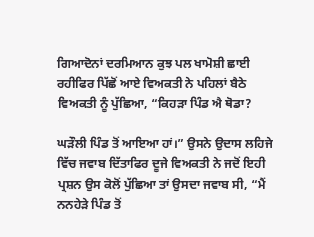ਗਿਆਦੋਨਾਂ ਦਰਮਿਆਨ ਕੁਝ ਪਲ ਖਾਮੋਸ਼ੀ ਛਾਈ ਰਹੀਫਿਰ ਪਿੱਛੋਂ ਆਏ ਵਿਅਕਤੀ ਨੇ ਪਹਿਲਾਂ ਬੈਠੇ ਵਿਅਕਤੀ ਨੂੰ ਪੁੱਛਿਆ, “ਕਿਹੜਾ ਪਿੰਡ ਐ ਥੋਡਾ?

ਘੜੌਲੀ ਪਿੰਡ ਤੋਂ ਆਇਆ ਹਾਂ।” ਉਸਨੇ ਉਦਾਸ ਲਹਿਜੇ ਵਿੱਚ ਜਵਾਬ ਦਿੱਤਾਫਿਰ ਦੂਜੇ ਵਿਅਕਤੀ ਨੇ ਜਦੋਂ ਇਹੀ ਪ੍ਰਸ਼ਨ ਉਸ ਕੋਲੋਂ ਪੁੱਛਿਆ ਤਾਂ ਉਸਦਾ ਜਵਾਬ ਸੀ, “ਮੈਂ ਨਨਹੇੜੇ ਪਿੰਡ ਤੋਂ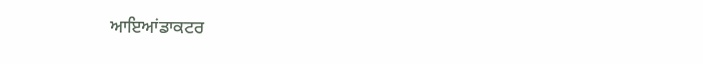ਆਇਆਂਡਾਕਟਰ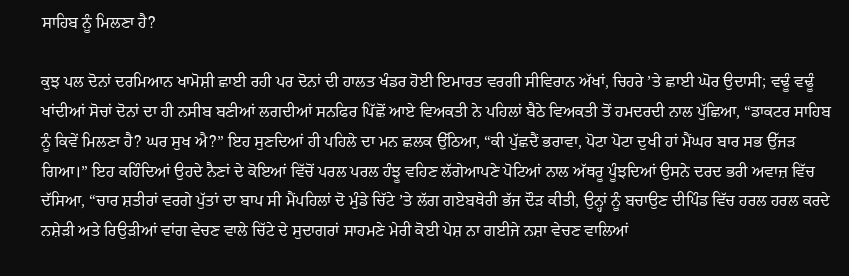ਸਾਹਿਬ ਨੂੰ ਮਿਲਣਾ ਹੈ?

ਕੁਝ ਪਲ ਦੋਨਾਂ ਦਰਮਿਆਨ ਖਾਮੋਸ਼ੀ ਛਾਈ ਰਹੀ ਪਰ ਦੋਨਾਂ ਦੀ ਹਾਲਤ ਖੰਡਰ ਹੋਈ ਇਮਾਰਤ ਵਰਗੀ ਸੀਵਿਰਾਨ ਅੱਖਾਂ, ਚਿਹਰੇ ’ਤੇ ਛਾਈ ਘੋਰ ਉਦਾਸੀ; ਵਢੂੰ ਵਢੂੰ ਖਾਂਦੀਆਂ ਸੋਚਾਂ ਦੋਨਾਂ ਦਾ ਹੀ ਨਸੀਬ ਬਣੀਆਂ ਲਗਦੀਆਂ ਸਨਫਿਰ ਪਿੱਛੋਂ ਆਏ ਵਿਅਕਤੀ ਨੇ ਪਹਿਲਾਂ ਬੈਠੇ ਵਿਅਕਤੀ ਤੋਂ ਹਮਦਰਦੀ ਨਾਲ ਪੁੱਛਿਆ, “ਡਾਕਟਰ ਸਾਹਿਬ ਨੂੰ ਕਿਵੇਂ ਮਿਲਣਾ ਹੈ? ਘਰ ਸੁਖ ਐ?” ਇਹ ਸੁਣਦਿਆਂ ਹੀ ਪਹਿਲੇ ਦਾ ਮਨ ਛਲਕ ਉੱਠਿਆ, “ਕੀ ਪੁੱਛਦੈਂ ਭਰਾਵਾ, ਪੋਟਾ ਪੋਟਾ ਦੁਖੀ ਹਾਂ ਮੈਂਘਰ ਬਾਰ ਸਭ ਉੱਜੜ ਗਿਆ।” ਇਹ ਕਹਿੰਦਿਆਂ ਉਹਦੇ ਨੈਣਾਂ ਦੇ ਕੋਇਆਂ ਵਿੱਚੋਂ ਪਰਲ ਪਰਲ ਹੰਝੂ ਵਹਿਣ ਲੱਗੇਆਪਣੇ ਪੋਟਿਆਂ ਨਾਲ ਅੱਥਰੂ ਪੂੰਝਦਿਆਂ ਉਸਨੇ ਦਰਦ ਭਰੀ ਅਵਾਜ਼ ਵਿੱਚ ਦੱਸਿਆ, “ਚਾਰ ਸ਼ਤੀਰਾਂ ਵਰਗੇ ਪੁੱਤਾਂ ਦਾ ਬਾਪ ਸੀ ਮੈਂਪਹਿਲਾਂ ਦੋ ਮੁੰਡੇ ਚਿੱਟੇ ’ਤੇ ਲੱਗ ਗਏਬਥੇਰੀ ਭੱਜ ਦੌੜ ਕੀਤੀ, ਉਨ੍ਹਾਂ ਨੂੰ ਬਚਾਉਣ ਦੀਪਿੰਡ ਵਿੱਚ ਹਰਲ ਹਰਲ ਕਰਦੇ ਨਸ਼ੇੜੀ ਅਤੇ ਰਿਉੜੀਆਂ ਵਾਂਗ ਵੇਚਣ ਵਾਲੇ ਚਿੱਟੇ ਦੇ ਸੁਦਾਗਰਾਂ ਸਾਹਮਣੇ ਮੇਰੀ ਕੋਈ ਪੇਸ਼ ਨਾ ਗਈਜੇ ਨਸ਼ਾ ਵੇਚਣ ਵਾਲਿਆਂ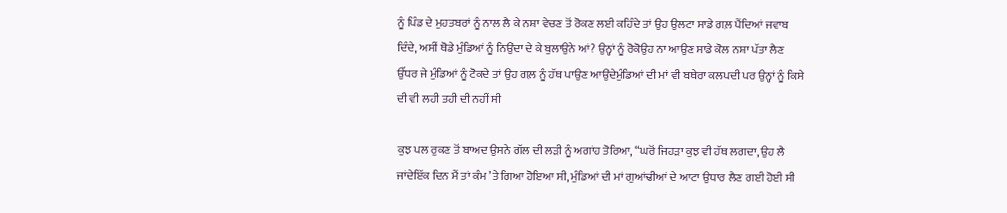ਨੂੰ ਪਿੰਡ ਦੇ ਮੁਹਤਬਰਾਂ ਨੂੰ ਨਾਲ ਲੈ ਕੇ ਨਸ਼ਾ ਵੇਚਣ ਤੋਂ ਰੋਕਣ ਲਈ ਕਹਿੰਦੇ ਤਾਂ ਉਹ ਉਲਟਾ ਸਾਡੇ ਗਲ਼ ਪੈਂਦਿਆਂ ਜਵਾਬ ਦਿੰਦੇ, ਅਸੀਂ ਥੋਡੇ ਮੁੰਡਿਆਂ ਨੂੰ ਨਿਉਂਦਾ ਦੇ ਕੇ ਬੁਲਾਉਨੇ ਆਂ? ਉਨ੍ਹਾਂ ਨੂੰ ਰੋਕੋਉਹ ਨਾ ਆਉਣ ਸਾਡੇ ਕੋਲ ਨਸ਼ਾ ਪੱਤਾ ਲੈਣ ਉੱਧਰ ਜੇ ਮੁੰਡਿਆਂ ਨੂੰ ਟੋਕਦੇ ਤਾਂ ਉਹ ਗਲ਼ ਨੂੰ ਹੱਥ ਪਾਉਣ ਆਉਂਦੇਮੁੰਡਿਆਂ ਦੀ ਮਾਂ ਵੀ ਬਥੇਰਾ ਕਲਪਦੀ ਪਰ ਉਨ੍ਹਾਂ ਨੂੰ ਕਿਸੇ ਦੀ ਵੀ ਲਹੀ ਤਹੀ ਦੀ ਨਹੀਂ ਸੀ

ਕੁਝ ਪਲ ਰੁਕਣ ਤੋਂ ਬਾਅਦ ਉਸਨੇ ਗੱਲ ਦੀ ਲੜੀ ਨੂੰ ਅਗਾਂਹ ਤੋਰਿਆ, “ਘਰੋਂ ਜਿਹੜਾ ਕੁਝ ਵੀ ਹੱਥ ਲਗਦਾ, ਉਹ ਲੈ ਜਾਂਦੇਇੱਕ ਦਿਨ ਮੈਂ ਤਾਂ ਕੰਮ ’ਤੇ ਗਿਆ ਹੋਇਆ ਸੀ, ਮੁੰਡਿਆਂ ਦੀ ਮਾਂ ਗੁਆਂਢੀਆਂ ਦੇ ਆਟਾ ਉਧਾਰ ਲੈਣ ਗਈ ਹੋਈ ਸੀ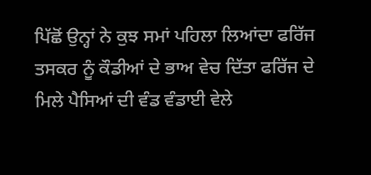ਪਿੱਛੋਂ ਉਨ੍ਹਾਂ ਨੇ ਕੁਝ ਸਮਾਂ ਪਹਿਲਾ ਲਿਆਂਦਾ ਫਰਿੱਜ ਤਸਕਰ ਨੂੰ ਕੌਡੀਆਂ ਦੇ ਭਾਅ ਵੇਚ ਦਿੱਤਾ ਫਰਿੱਜ ਦੇ ਮਿਲੇ ਪੈਸਿਆਂ ਦੀ ਵੰਡ ਵੰਡਾਈ ਵੇਲੇ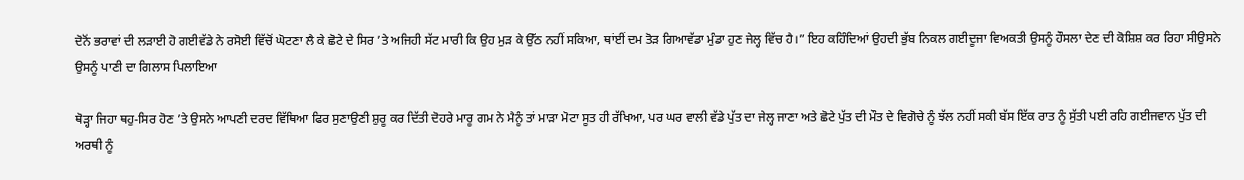ਦੋਨੋਂ ਭਰਾਵਾਂ ਦੀ ਲੜਾਈ ਹੋ ਗਈਵੱਡੇ ਨੇ ਰਸੋਈ ਵਿੱਚੋਂ ਘੋਟਣਾ ਲੈ ਕੇ ਛੋਟੇ ਦੇ ਸਿਰ ’ਤੇ ਅਜਿਹੀ ਸੱਟ ਮਾਰੀ ਕਿ ਉਹ ਮੁੜ ਕੇ ਉੱਠ ਨਹੀਂ ਸਕਿਆ, ਥਾਂਈਂ ਦਮ ਤੋੜ ਗਿਆਵੱਡਾ ਮੁੰਡਾ ਹੁਣ ਜੇਲ੍ਹ ਵਿੱਚ ਹੈ।” ਇਹ ਕਹਿੰਦਿਆਂ ਉਹਦੀ ਭੁੱਬ ਨਿਕਲ ਗਈਦੂਜਾ ਵਿਅਕਤੀ ਉਸਨੂੰ ਹੌਸਲਾ ਦੇਣ ਦੀ ਕੋਸ਼ਿਸ਼ ਕਰ ਰਿਹਾ ਸੀਉਸਨੇ ਉਸਨੂੰ ਪਾਣੀ ਦਾ ਗਿਲਾਸ ਪਿਲਾਇਆ

ਥੋੜ੍ਹਾ ਜਿਹਾ ਥਹੁ-ਸਿਰ ਹੋਣ ’ਤੇ ਉਸਨੇ ਆਪਣੀ ਦਰਦ ਵਿੱਥਿਆ ਫਿਰ ਸੁਣਾਉਣੀ ਸ਼ੁਰੂ ਕਰ ਦਿੱਤੀ ਦੋਹਰੇ ਮਾਰੂ ਗਮ ਨੇ ਮੈਨੂੰ ਤਾਂ ਮਾੜਾ ਮੋਟਾ ਸੂਤ ਹੀ ਰੱਖਿਆ, ਪਰ ਘਰ ਵਾਲੀ ਵੱਡੇ ਪੁੱਤ ਦਾ ਜੇਲ੍ਹ ਜਾਣਾ ਅਤੇ ਛੋਟੇ ਪੁੱਤ ਦੀ ਮੌਤ ਦੇ ਵਿਗੋਚੇ ਨੂੰ ਝੱਲ ਨਹੀਂ ਸਕੀ ਬੱਸ ਇੱਕ ਰਾਤ ਨੂੰ ਸੁੱਤੀ ਪਈ ਰਹਿ ਗਈਜਵਾਨ ਪੁੱਤ ਦੀ ਅਰਥੀ ਨੂੰ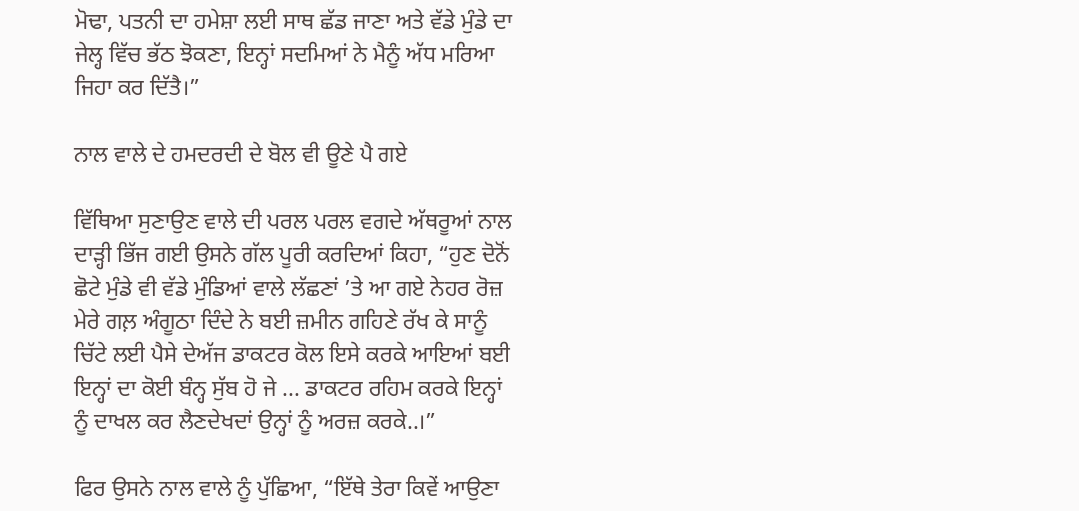ਮੋਢਾ, ਪਤਨੀ ਦਾ ਹਮੇਸ਼ਾ ਲਈ ਸਾਥ ਛੱਡ ਜਾਣਾ ਅਤੇ ਵੱਡੇ ਮੁੰਡੇ ਦਾ ਜੇਲ੍ਹ ਵਿੱਚ ਭੱਠ ਝੋਕਣਾ, ਇਨ੍ਹਾਂ ਸਦਮਿਆਂ ਨੇ ਮੈਨੂੰ ਅੱਧ ਮਰਿਆ ਜਿਹਾ ਕਰ ਦਿੱਤੈ।”

ਨਾਲ ਵਾਲੇ ਦੇ ਹਮਦਰਦੀ ਦੇ ਬੋਲ ਵੀ ਊਣੇ ਪੈ ਗਏ

ਵਿੱਥਿਆ ਸੁਣਾਉਣ ਵਾਲੇ ਦੀ ਪਰਲ ਪਰਲ ਵਗਦੇ ਅੱਥਰੂਆਂ ਨਾਲ ਦਾੜ੍ਹੀ ਭਿੱਜ ਗਈ ਉਸਨੇ ਗੱਲ ਪੂਰੀ ਕਰਦਿਆਂ ਕਿਹਾ, “ਹੁਣ ਦੋਨੋਂ ਛੋਟੇ ਮੁੰਡੇ ਵੀ ਵੱਡੇ ਮੁੰਡਿਆਂ ਵਾਲੇ ਲੱਛਣਾਂ ’ਤੇ ਆ ਗਏ ਨੇਹਰ ਰੋਜ਼ ਮੇਰੇ ਗਲ਼ ਅੰਗੂਠਾ ਦਿੰਦੇ ਨੇ ਬਈ ਜ਼ਮੀਨ ਗਹਿਣੇ ਰੱਖ ਕੇ ਸਾਨੂੰ ਚਿੱਟੇ ਲਈ ਪੈਸੇ ਦੇਅੱਜ ਡਾਕਟਰ ਕੋਲ ਇਸੇ ਕਰਕੇ ਆਇਆਂ ਬਈ ਇਨ੍ਹਾਂ ਦਾ ਕੋਈ ਬੰਨ੍ਹ ਸੁੱਬ ਹੋ ਜੇ ... ਡਾਕਟਰ ਰਹਿਮ ਕਰਕੇ ਇਨ੍ਹਾਂ ਨੂੰ ਦਾਖਲ ਕਰ ਲੈਣਦੇਖਦਾਂ ਉਨ੍ਹਾਂ ਨੂੰ ਅਰਜ਼ ਕਰਕੇ..।”

ਫਿਰ ਉਸਨੇ ਨਾਲ ਵਾਲੇ ਨੂੰ ਪੁੱਛਿਆ, “ਇੱਥੇ ਤੇਰਾ ਕਿਵੇਂ ਆਉਣਾ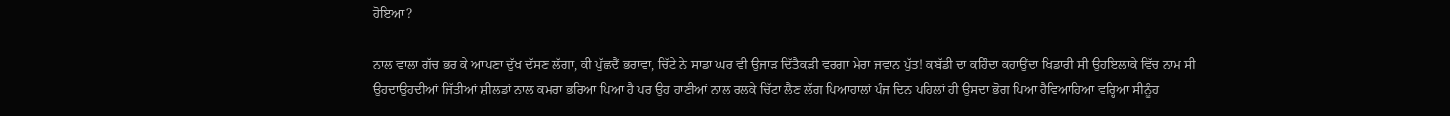ਹੋਇਆ?

ਨਾਲ ਵਾਲਾ ਗੱਚ ਭਰ ਕੇ ਆਪਣਾ ਦੁੱਖ ਦੱਸਣ ਲੱਗਾ, ਕੀ ਪੁੱਛਦੈਂ ਭਰਾਵਾ, ਚਿੱਟੇ ਨੇ ਸਾਡਾ ਘਰ ਵੀ ਉਜਾੜ ਦਿੱਤੈਕੜੀ ਵਰਗਾ ਮੇਰਾ ਜਵਾਨ ਪੁੱਤ! ਕਬੱਡੀ ਦਾ ਕਹਿੰਦਾ ਕਹਾਉਂਦਾ ਖਿਡਾਰੀ ਸੀ ਉਹਇਲਾਕੇ ਵਿੱਚ ਨਾਮ ਸੀ ਉਹਦਾਉਹਦੀਆਂ ਜਿੱਤੀਆਂ ਸ਼ੀਲਡਾਂ ਨਾਲ ਕਮਰਾ ਭਰਿਆ ਪਿਆ ਹੈ ਪਰ ਉਹ ਹਾਣੀਆਂ ਨਾਲ ਰਲਕੇ ਚਿੱਟਾ ਲੈਣ ਲੱਗ ਪਿਆਹਾਲਾਂ ਪੰਜ ਦਿਨ ਪਹਿਲਾਂ ਹੀ ਉਸਦਾ ਭੋਗ ਪਿਆ ਹੈਵਿਆਹਿਆ ਵਰ੍ਹਿਆ ਸੀਨੂੰਹ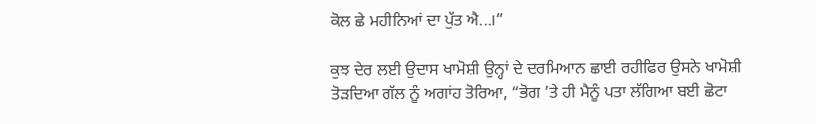ਕੋਲ ਛੇ ਮਹੀਨਿਆਂ ਦਾ ਪੁੱਤ ਐ...।”

ਕੁਝ ਦੇਰ ਲਈ ਉਦਾਸ ਖਾਮੋਸ਼ੀ ਉਨ੍ਹਾਂ ਦੇ ਦਰਮਿਆਨ ਛਾਈ ਰਹੀਫਿਰ ਉਸਨੇ ਖਾਮੋਸ਼ੀ ਤੋੜਦਿਆ ਗੱਲ ਨੂੰ ਅਗਾਂਹ ਤੋਰਿਆ, “ਭੋਗ ’ਤੇ ਹੀ ਮੈਨੂੰ ਪਤਾ ਲੱਗਿਆ ਬਈ ਛੋਟਾ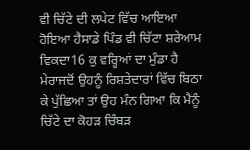ਵੀ ਚਿੱਟੇ ਦੀ ਲਪੇਟ ਵਿੱਚ ਆਇਆ ਹੋਇਆ ਹੈਸਾਡੇ ਪਿੰਡ ਵੀ ਚਿੱਟਾ ਸ਼ਰੇਆਮ ਵਿਕਦਾ16 ਕੁ ਵਰ੍ਹਿਆਂ ਦਾ ਮੁੰਡਾ ਹੈ ਮੇਰਾਜਦੋਂ ਉਹਨੂੰ ਰਿਸ਼ਤੇਦਾਰਾਂ ਵਿੱਚ ਬਿਠਾ ਕੇ ਪੁੱਛਿਆ ਤਾਂ ਉਹ ਮੰਨ ਗਿਆ ਕਿ ਮੈਨੂੰ ਚਿੱਟੇ ਦਾ ਕੋਹੜ ਚਿੰਬੜ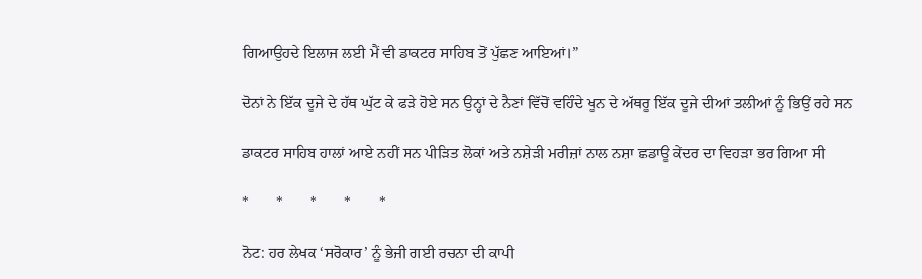ਗਿਆਉਹਦੇ ਇਲਾਜ ਲਈ ਮੈਂ ਵੀ ਡਾਕਟਰ ਸਾਹਿਬ ਤੋਂ ਪੁੱਛਣ ਆਇਆਂ।”

ਦੋਨਾਂ ਨੇ ਇੱਕ ਦੂਜੇ ਦੇ ਹੱਥ ਘੁੱਟ ਕੇ ਫੜੇ ਹੋਏ ਸਨ ਉਨ੍ਹਾਂ ਦੇ ਨੈਣਾਂ ਵਿੱਚੋਂ ਵਹਿੰਦੇ ਖੂਨ ਦੇ ਅੱਥਰੂ ਇੱਕ ਦੂਜੇ ਦੀਆਂ ਤਲੀਆਂ ਨੂੰ ਭਿਉਂ ਰਹੇ ਸਨ

ਡਾਕਟਰ ਸਾਹਿਬ ਹਾਲਾਂ ਆਏ ਨਹੀਂ ਸਨ ਪੀੜਿਤ ਲੋਕਾਂ ਅਤੇ ਨਸ਼ੇੜੀ ਮਰੀਜ਼ਾਂ ਨਾਲ ਨਸ਼ਾ ਛਡਾਊ ਕੇਂਦਰ ਦਾ ਵਿਹੜਾ ਭਰ ਗਿਆ ਸੀ

*       *       *       *       *

ਨੋਟ: ਹਰ ਲੇਖਕ ‘ਸਰੋਕਾਰ’ ਨੂੰ ਭੇਜੀ ਗਈ ਰਚਨਾ ਦੀ ਕਾਪੀ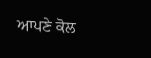ਆਪਣੇ ਕੋਲ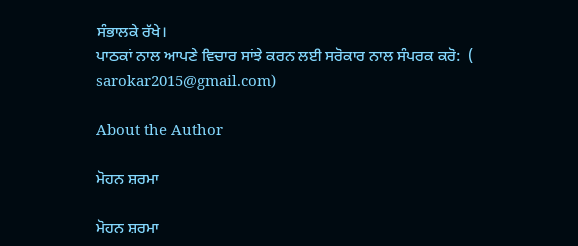ਸੰਭਾਲਕੇ ਰੱਖੇ।
ਪਾਠਕਾਂ ਨਾਲ ਆਪਣੇ ਵਿਚਾਰ ਸਾਂਝੇ ਕਰਨ ਲਈ ਸਰੋਕਾਰ ਨਾਲ ਸੰਪਰਕ ਕਰੋ:  (
sarokar2015@gmail.com)

About the Author

ਮੋਹਨ ਸ਼ਰਮਾ

ਮੋਹਨ ਸ਼ਰਮਾ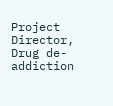Project Director, Drug de-addiction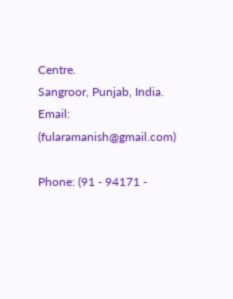Centre.
Sangroor, Punjab, India.
Email: (fularamanish@gmail.com)

Phone: (91 - 94171 -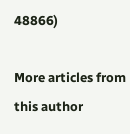48866)

More articles from this author